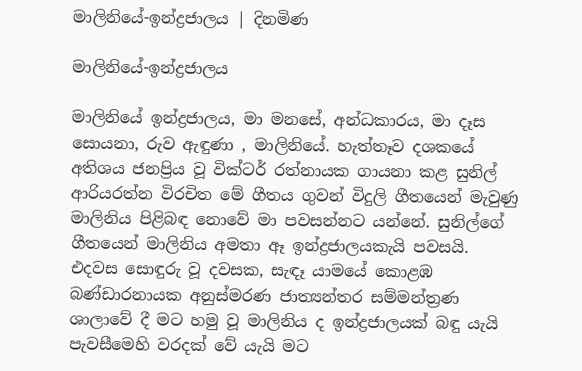මාලිනියේ-ඉන්ද්‍රජාලය | දිනමිණ

මාලිනියේ-ඉන්ද්‍රජාලය

මාලිනියේ ඉන්ද්‍රජාලය, මා මනසේ, අන්ධකාරය, මා දෑස සොයනා, රුව ඇඳුණා , මාලිනියේ. හැත්තෑව දශකයේ අතිශය ජනප්‍රිය වූ වික්ටර් රත්නායක ගායනා කළ සුනිල් ආරියරත්න විරචිත මේ ගීතය ගුවන් විදුලි ගීතයෙන් මැවුණු මාලිනිය පිළිබඳ නොවේ මා පවසන්නට යන්නේ. සුනිල්ගේ ගීතයෙන් මාලිනිය අමතා ඈ ඉන්ද්‍රජාලයකැයි පවසයි. එදවස සොඳුරු වූ දවසක, සැඳෑ යාමයේ කොළඹ බණ්ඩාරනායක අනුස්මරණ ජාත්‍යන්තර සම්මන්ත්‍රණ ශාලාවේ දී මට හමු වූ මාලිනිය ද ඉන්ද්‍රජාලයක් බඳු යැයි පැවසීමෙහි වරදක් වේ යැයි මට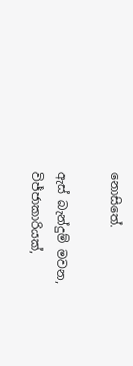නොසිතේ.

ඇස් බැන්දුම් මවන, විජ්ජාකාරියක්,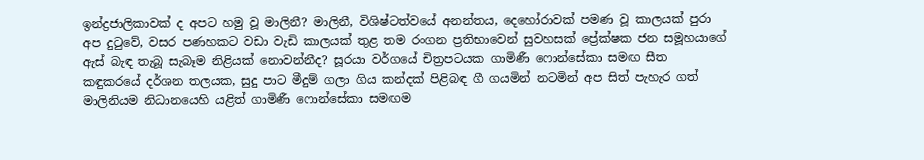ඉන්ද්‍රජාලිකාවක් ද අපට හමු වූ මාලිනී? මාලිනී, විශිෂ්ටත්වයේ අනන්තය, දෙහෝරාවක් පමණ වූ කාලයක් පුරා අප දුටුවේ, වසර පණහකට වඩා වැඩි කාලයක් තුළ තම රංගන ප්‍රතිභාවෙන් සුවහසක් ප්‍රේක්ෂක ජන සමූහයාගේ ඇස් බැඳ තැබූ සැබෑම නිළියක් නොවන්නීද? සූරයා වර්ගයේ චිත්‍රපටයක ගාමිණී ෆොන්සේකා සමඟ සීත කඳුකරයේ දර්ශන තලයක, සුදු පාට මීදුම් ගලා ගිය කන්දක් පිළිබඳ ගී ගයමින් නටමින් අප සිත් පැහැර ගත් මාලිනියම නිධානයෙහි යළිත් ගාමිණී ෆොන්සේකා සමඟම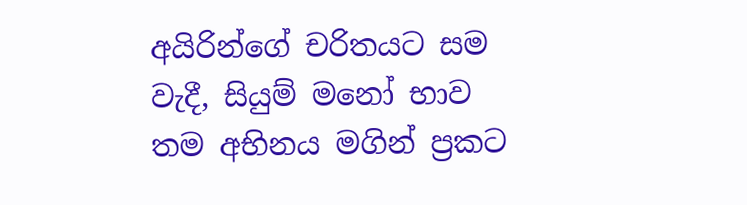අයිරින්ගේ චරිතයට සම වැදී, සියුම් මනෝ භාව තම අභිනය මගින් ප්‍රකට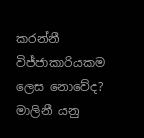කරන්නී විජ්ජාකාරියකම ලෙස නොවේද? මාලිනී යනු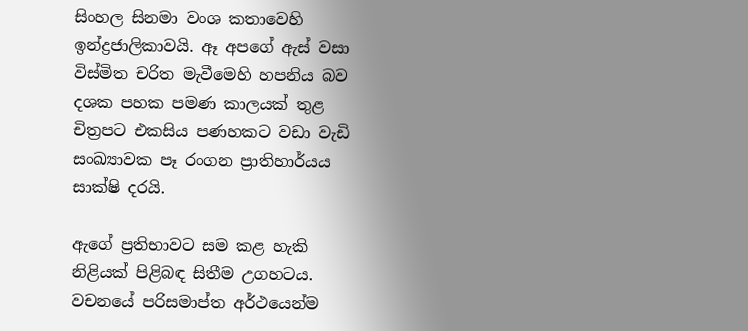සිංහල සිනමා වංශ කතාවෙහි ඉන්ද්‍රජාලිකාවයි. ඈ අපගේ ඇස් වසා විස්මිත චරිත මැවීමෙහි හපනිය බව දශක පහක පමණ කාලයක් තුළ චිත්‍රපට එකසිය පණහකට වඩා වැඩි සංඛ්‍යාවක පෑ රංගන ප්‍රාතිහාර්යය සාක්ෂි දරයි.

ඇගේ ප්‍රතිභාවට සම කළ හැකි නිළියක් පිළිබඳ සිතීම උගහටය. වචනයේ පරිසමාප්ත අර්ථයෙන්ම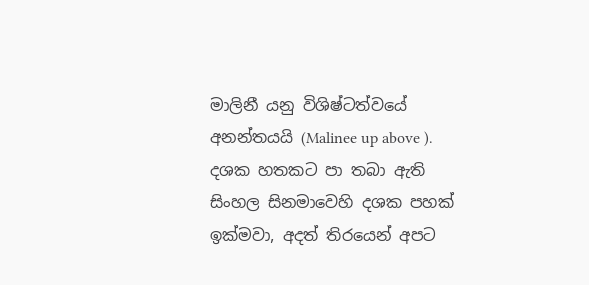මාලිනී යනු විශිෂ්ටත්වයේ අනන්තයයි (Malinee up above ). දශක හතකට පා තබා ඇති සිංහල සිනමාවෙහි දශක පහක් ඉක්මවා, අදත් තිරයෙන් අපට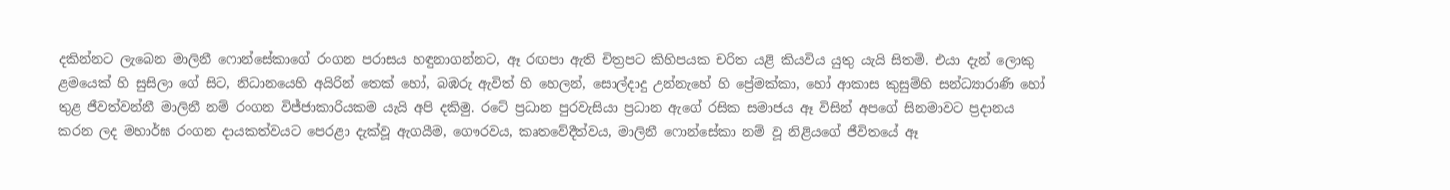දකින්නට ලැබෙන මාලිනී ෆොන්සේකාගේ රංගන පරාසය හඳුනාගන්නට, ඈ රඟපා ඇති චිත්‍රපට කිහිපයක චරිත යළි කියවිය යුතු යැයි සිතමි. එයා දැන් ලොකු ළමයෙක් හි සුසිලා ගේ සිට, නිධානයෙහි අයිරින් තෙක් හෝ, බඹරු ඇවිත් හි හෙලන්, සොල්දාදු උන්නැහේ හි ප්‍රේමක්කා, හෝ ආකාස කුසුම්හි සන්ධ්‍යාරාණි හෝ තුළ ජීවත්වන්නී මාලිනී නම් රංගන විජ්ජාකාරියකම යැයි අපි දකිමු. රටේ ප්‍රධාන පුරවැසියා ප්‍රධාන ඇගේ රසික සමාජය ඈ විසින් අපගේ සිනමාවට ප්‍රදානය කරන ලද මහාර්ඝ රංගන දායකත්වයට පෙරළා දැක්වූ ඇගයීම, ගෞරවය, කෘතවේදීත්වය, මාලිනී ෆොන්සේකා නම් වූ නිළියගේ ජීවිතයේ ඈ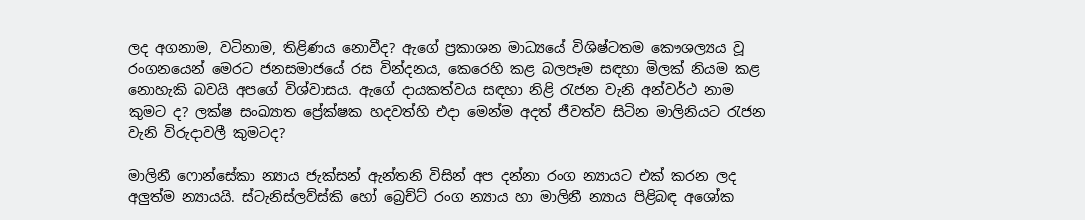ලද අගනාම, වටිනාම, තිළිණය නොවීද? ඇගේ ප්‍රකාශන මාධ්‍යයේ විශිෂ්ටතම කෞශල්‍යය වූ රංගනයෙන් මෙරට ජනසමාජයේ රස වින්දනය, කෙරෙහි කළ බලපෑම සඳහා මිලක් නියම කළ නොහැකි බවයි අපගේ විශ්වාසය. ඇගේ දායකත්වය සඳහා නිළි රැජන වැනි අන්වර්ථ නාම කුමට ද? ලක්ෂ සංඛ්‍යාත ප්‍රේක්ෂක හදවත්හි එදා මෙන්ම අදත් ජීවත්ව සිටින මාලිනියට රැජන වැනි විරුදාවලී කුමටද?

මාලිනී ෆොන්සේකා න්‍යාය ජැක්සන් ඇන්තනි විසින් අප දන්නා රංග න්‍යායට එක් කරන ලද අලුත්ම න්‍යායයි. ස්ටැනිස්ලව්ස්කි හෝ බ්‍රෙච්ට් රංග න්‍යාය හා මාලිනී න්‍යාය පිළිබඳ අශෝක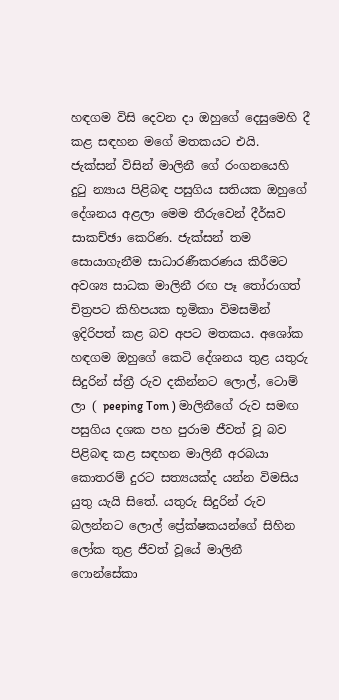හඳගම විසි දෙවන දා ඔහුගේ දෙසුමෙහි දී කළ සඳහන මගේ මතකයට එයි. ජැක්සන් විසින් මාලිනී ගේ රංගනයෙහි දුටු න්‍යාය පිළිබඳ පසුගිය සතියක ඔහුගේ දේශනය අළලා මෙම තීරුවෙන් දීර්ඝව සාකච්ඡා කෙරිණ. ජැක්සන් තම සොයාගැනීම සාධාරණීකරණය කිරීමට අවශ්‍ය සාධක මාලිනී රඟ පෑ තෝරාගත් චිත්‍රපට කිහිපයක භූමිකා විමසමින් ඉදිරිපත් කළ බව අපට මතකය. අශෝක හඳගම ඔහුගේ කෙටි දේශනය තුළ යතුරු සිදුරින් ස්ත්‍රී රුව දකින්නට ලොල්, ටොම් ලා ( peeping Tom ) මාලිනීගේ රුව සමඟ පසුගිය දශක පහ පුරාම ජීවත් වූ බව පිළිබඳ කළ සඳහන මාලිනී අරබයා කොතරම් දුරට සත්‍යයක්ද යන්න විමසිය යුතු යැයි සිතේ. යතුරු සිදුරින් රුව බලන්නට ලොල් ප්‍රේක්ෂකයන්ගේ සිහින ලෝක තුළ ජීවත් වූයේ මාලිනී ෆොන්සේකා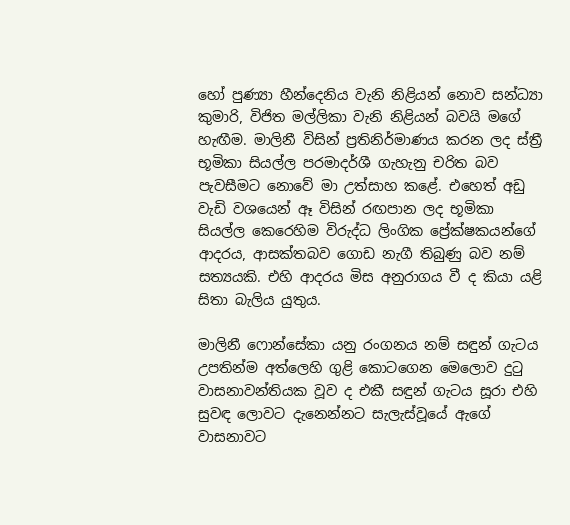හෝ පුණ්‍යා හීන්දෙනිය වැනි නිළියන් නොව සන්ධ්‍යා කුමාරි, විජිත මල්ලිකා වැනි නිළියන් බවයි මගේ හැඟීම. මාලිනී විසින් ප්‍රතිනිර්මාණය කරන ලද ස්ත්‍රී භූමිකා සියල්ල පරමාදර්ශී ගැහැනු චරිත බව පැවසීමට නොවේ මා උත්සාහ කළේ. එහෙත් අඩු වැඩි වශයෙන් ඈ විසින් රඟපාන ලද භූමිකා සියල්ල කෙරෙහිම විරුද්ධ ලිංගික ප්‍රේක්ෂකයන්ගේ ආදරය, ආසක්තබව ගොඩ නැගී තිබුණු බව නම් සත්‍යයකි. එහි ආදරය මිස අනුරාගය වී ද කියා යළි සිතා බැලිය යුතුය.

මාලිනී ෆොන්සේකා යනු රංගනය නම් සඳුන් ගැටය උපතින්ම අත්ලෙහි ගුළි කොටගෙන මෙලොව දුටු වාසනාවන්තියක වූව ද එකී සඳුන් ගැටය සූරා එහි සුවඳ ලොවට දැනෙන්නට සැලැස්වූයේ ඇගේ වාසනාවට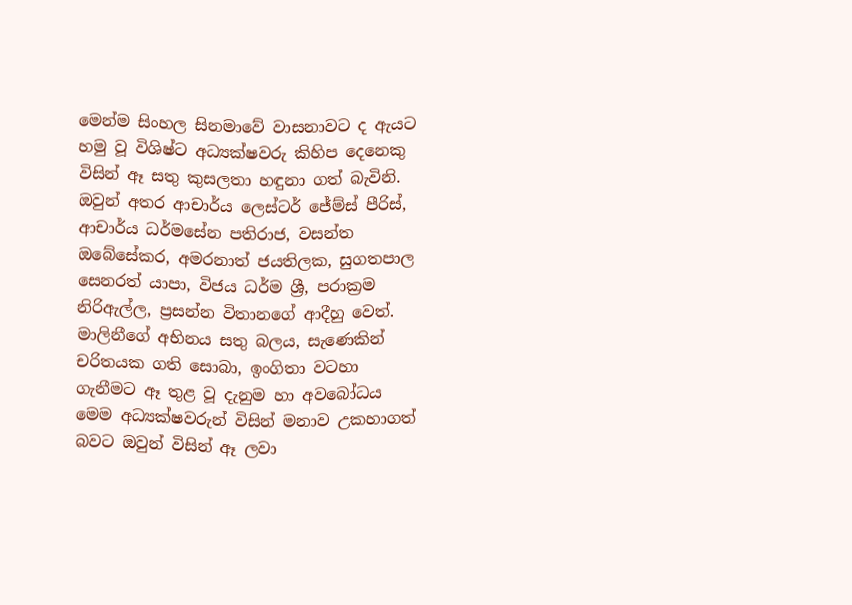මෙන්ම සිංහල සිනමාවේ වාසනාවට ද ඇයට හමු වූ විශිෂ්ට අධ්‍යක්ෂවරු කිහිප දෙනෙකු විසින් ඈ සතු කුසලතා හඳුනා ගත් බැවිනි. ඔවුන් අතර ආචාර්ය ලෙස්ටර් ජේම්ස් පීරිස්, ආචාර්ය ධර්මසේන පතිරාජ, වසන්ත ඔබේසේකර, අමරනාත් ජයතිලක, සුගතපාල සෙනරත් යාපා, විජය ධර්ම ශ්‍රී, පරාක්‍රම නිරිඇල්ල, ප්‍රසන්න විතානගේ ආදීහු වෙත්. මාලිනීගේ අභිනය සතු බලය, සැණෙකින් චරිතයක ගති සොබා, ඉංගිතා වටහා ගැනීමට ඈ තුළ වූ දැනුම හා අවබෝධය මෙම අධ්‍යක්ෂවරුන් විසින් මනාව උකහාගත් බවට ඔවුන් විසින් ඈ ලවා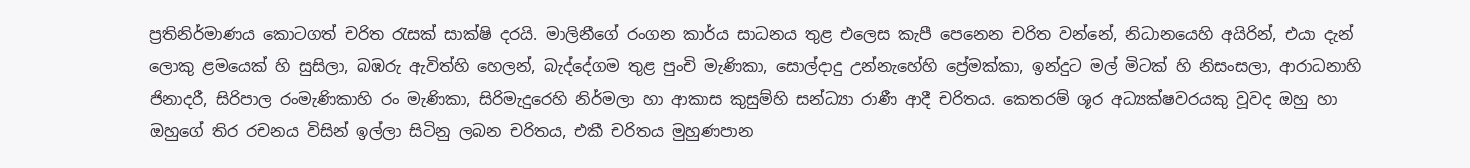ප්‍රතිනිර්මාණය කොටගත් චරිත රැසක් සාක්ෂි දරයි. මාලිනීගේ රංගන කාර්ය සාධනය තුළ එලෙස කැපී පෙනෙන චරිත වන්නේ, නිධානයෙහි අයිරින්, එයා දැන් ලොකු ළමයෙක් හි සුසිලා, බඹරු ඇවිත්හි හෙලන්, බැද්දේගම තුළ පුංචි මැණිකා, සොල්දාදු උන්නැහේහි ප්‍රේමක්කා, ඉන්දුට මල් මිටක් හි නිසංසලා, ආරාධනාහි ජිනාදරී, සිරිපාල රංමැණිකාහි රං මැණිකා, සිරිමැදුරෙහි නිර්මලා හා ආකාස කුසුම්හි සන්ධ්‍යා රාණී ආදී චරිතය. කෙතරම් ශූර අධ්‍යක්ෂවරයකු වූවද ඔහු හා ඔහුගේ තිර රචනය විසින් ඉල්ලා සිටිනු ලබන චරිතය, එකී චරිතය මුහුණපාන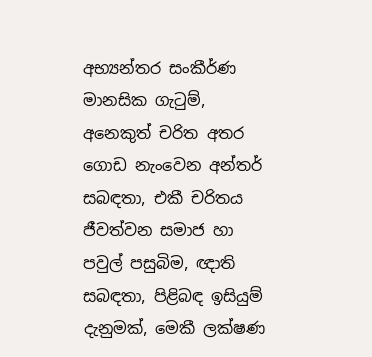අභ්‍යන්තර සංකීර්ණ මානසික ගැටුම්, අනෙකුත් චරිත අතර ගොඩ නැංවෙන අන්තර් සබඳතා, එකී චරිතය ජීවත්වන සමාජ හා පවුල් පසුබිම, ඥාති සබඳතා, පිළිබඳ ඉසියුම් දැනුමක්, මෙකී ලක්ෂණ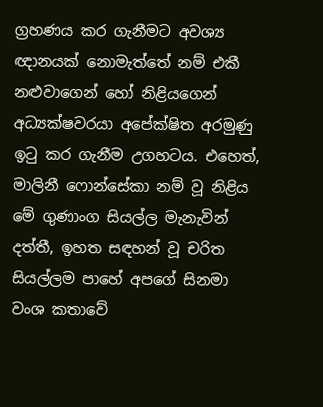ග්‍රහණය කර ගැනීමට අවශ්‍ය ඥානයක් නොමැත්තේ නම් එකී නළුවාගෙන් හෝ නිළියගෙන් අධ්‍යක්ෂවරයා අපේක්ෂිත අරමුණු ඉටු කර ගැනීම උගහටය. එහෙත්, මාලිනී ෆොන්සේකා නම් වූ නිළිය මේ ගුණාංග සියල්ල මැනැවින් දත්තී, ඉහත සඳහන් වූ චරිත සියල්ලම පාහේ අපගේ සිනමා වංශ කතාවේ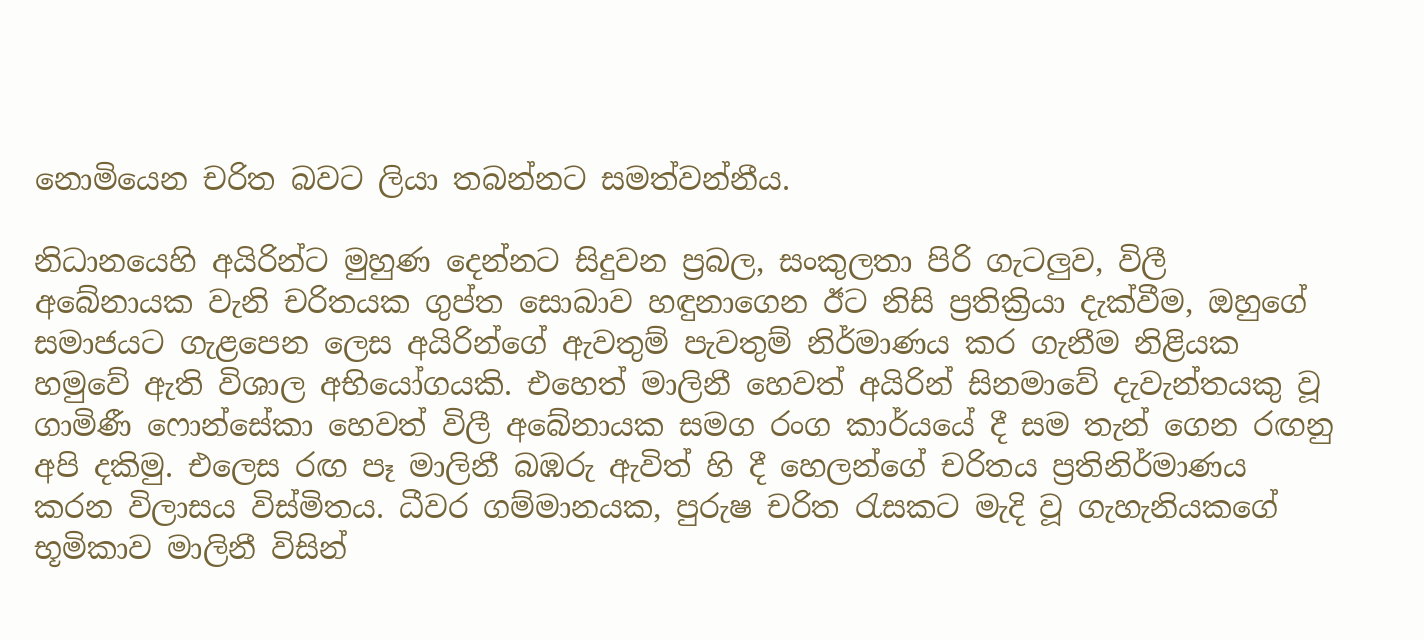නොමියෙන චරිත බවට ලියා තබන්නට සමත්වන්නීය.

නිධානයෙහි අයිරින්ට මුහුණ දෙන්නට සිදුවන ප්‍රබල, සංකුලතා පිරි ගැටලුව, විලී අබේනායක වැනි චරිතයක ගුප්ත සොබාව හඳුනාගෙන ඊට නිසි ප්‍රතික්‍රියා දැක්වීම, ඔහුගේ සමාජයට ගැළපෙන ලෙස අයිරින්ගේ ඇවතුම් පැවතුම් නිර්මාණය කර ගැනීම නිළියක හමුවේ ඇති විශාල අභියෝගයකි. එහෙත් මාලිනී හෙවත් අයිරින් සිනමාවේ දැවැන්තයකු වූ ගාමිණී ෆොන්සේකා හෙවත් විලී අබේනායක සමග රංග කාර්යයේ දී සම තැන් ගෙන රඟනු අපි දකිමු. එලෙස රඟ පෑ මාලිනී බඹරු ඇවිත් හි දී හෙලන්ගේ චරිතය ප්‍රතිනිර්මාණය කරන විලාසය විස්මිතය. ධීවර ගම්මානයක, පුරුෂ චරිත රැසකට මැදි වූ ගැහැනියකගේ භූමිකාව මාලිනී විසින්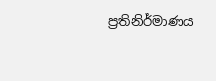ප්‍රතිනිර්මාණය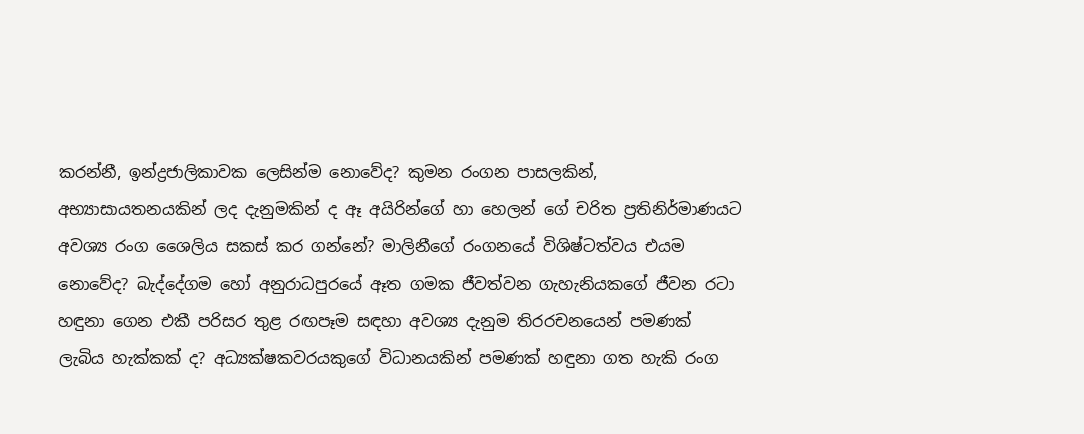කරන්නී, ඉන්ද්‍රජාලිකාවක ලෙසින්ම නොවේද? කුමන රංගන පාසලකින්, අභ්‍යාසායතනයකින් ලද දැනුමකින් ද ඈ අයිරින්ගේ හා හෙලන් ගේ චරිත ප්‍රතිනිර්මාණයට අවශ්‍ය රංග ශෛලිය සකස් කර ගන්නේ? මාලිනීගේ රංගනයේ විශිෂ්ටත්වය එයම නොවේද? බැද්දේගම හෝ අනුරාධපුරයේ ඈත ගමක ජීවත්වන ගැහැනියකගේ ජීවන රටා හඳුනා ගෙන එකී පරිසර තුළ රඟපෑම සඳහා අවශ්‍ය දැනුම තිරරචනයෙන් පමණක් ලැබිය හැක්කක් ද? අධ්‍යක්ෂකවරයකුගේ විධානයකින් පමණක් හඳුනා ගත හැකි රංග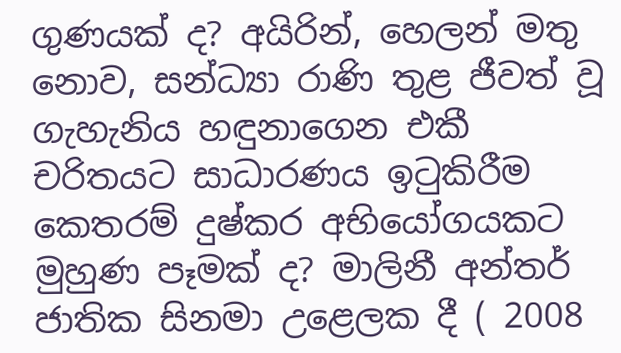ගුණයක් ද? අයිරින්, හෙලන් මතු නොව, සන්ධ්‍යා රාණි තුළ ජීවත් වූ ගැහැනිය හඳුනාගෙන එකී චරිතයට සාධාරණය ඉටුකිරීම කෙතරම් දුෂ්කර අභියෝගයකට මුහුණ පෑමක් ද? මාලිනී අන්තර් ජාතික සිනමා උළෙලක දී ( 2008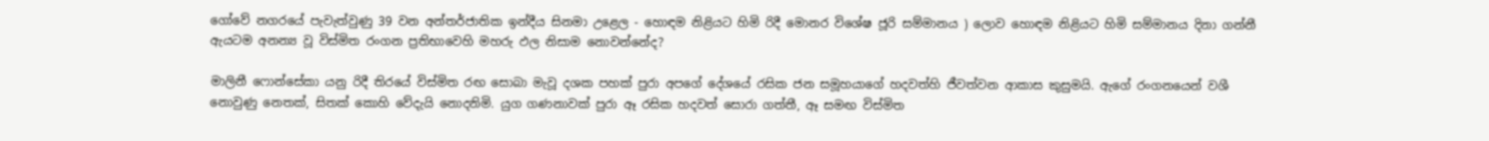ගෝවේ නගරයේ පැවැත්වුණු 39 වන අන්තර්ජාතික ඉන්දීය සිනමා උළෙල - හොඳම නිළියට හිමි රිදී මොනර විශේෂ ජූරි සම්මානය ) ලොව හොඳම නිළියට හිමි සම්මානය දිනා ගන්නී ඇයටම අනන්‍ය වූ විස්මිත රංගන ප්‍රතිභාවෙහි මහරු ඵල නිසාම නොවන්නේද?

මාලිනී ෆොන්සේකා යනු රිදී තිරයේ විස්මිත රඟ සොබා මැවූ දශක පහක් පුරා අපගේ දේශයේ රසික ජන සමූහයාගේ හදවත්හි ජීවත්වන ආකාස කුසුමයි. ඇගේ රංගනයෙන් වශී නොවුණු නෙතක්, සිතක් කොහි වේදැයි නොදනිමි. යුග ගණනාවක් පුරා ඈ රසික හදවත් සොරා ගත්තී, ඈ සමඟ විස්මිත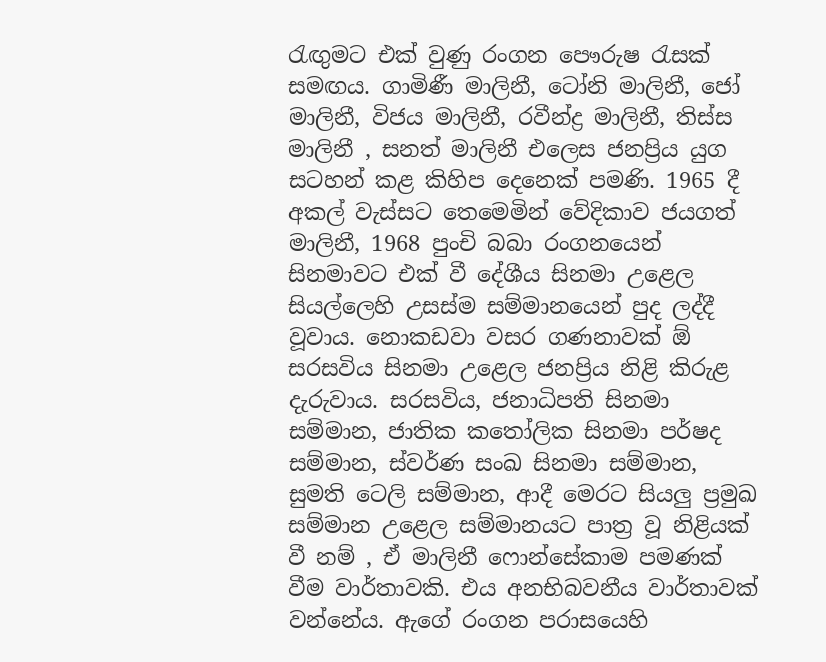රැඟුමට එක් වුණු රංගන පෞරුෂ රැසක් සමඟය. ගාමිණී මාලිනී, ටෝනි මාලිනී, ජෝ මාලිනී, විජය මාලිනී, රවීන්ද්‍ර මාලිනී, තිස්ස මාලිනී , සනත් මාලිනී එලෙස ජනප්‍රිය යුග සටහන් කළ කිහිප දෙනෙක් පමණි. 1965 දී අකල් වැස්සට තෙමෙමින් වේදිකාව ජයගත් මාලිනී, 1968 පුංචි බබා රංගනයෙන් සිනමාවට එක් වී දේශීය සිනමා උළෙල සියල්ලෙහි උසස්ම සම්මානයෙන් පුද ලද්දී වූවාය. නොකඩවා වසර ගණනාවක් ඕ සරසවිය සිනමා උළෙල ජනප්‍රිය නිළි කිරුළ දැරුවාය. සරසවිය, ජනාධිපති සිනමා සම්මාන, ජාතික කතෝලික සිනමා පර්ෂද සම්මාන, ස්වර්ණ සංඛ සිනමා සම්මාන, සුමති ටෙලි සම්මාන, ආදී මෙරට සියලු ප්‍රමුඛ සම්මාන උළෙල සම්මානයට පාත්‍ර වූ නිළියක් වී නම් , ඒ මාලිනී ෆොන්සේකාම පමණක් වීම වාර්තාවකි. එය අනභිබවනීය වාර්තාවක් වන්නේය. ඇගේ රංගන පරාසයෙහි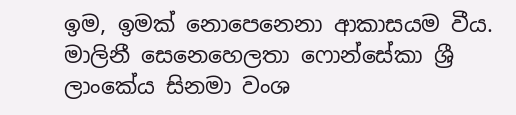ඉම, ඉමක් නොපෙනෙනා ආකාසයම වීය. මාලිනී සෙනෙහෙලතා ෆොන්සේකා ශ්‍රී ලාංකේය සිනමා වංශ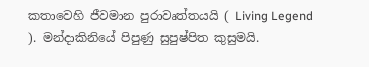කතාවෙහි ජීවමාන පුරාවෘත්තයයි ( Living Legend ). මන්දාකිනියේ පිපුණු සුපුෂ්පිත කුසුමයි.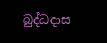බුද්ධදාස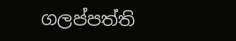ගලප්පත්ති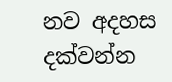නව අදහස දක්වන්න